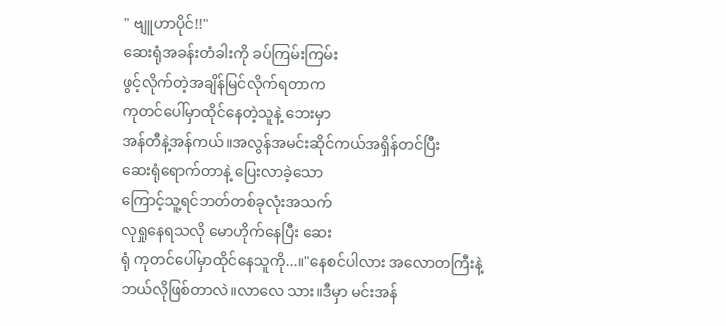" ဗျူဟာပိုင်!!"
ဆေးရုံအခန်းတံခါးကို ခပ်ကြမ်းကြမ်း
ဖွင့်လိုက်တဲ့အချိန်မြင်လိုက်ရတာက
ကုတင်ပေါ်မှာထိုင်နေတဲ့သူနဲ့ ဘေးမှာ
အန်တီနဲ့အန်ကယ်။အလွန်အမင်းဆိုင်ကယ်အရှိန်တင်ပြီး
ဆေးရုံရောက်တာနဲ့ ပြေးလာခဲ့သော
ကြောင့်သူ့ရင်ဘတ်တစ်ခုလုံးအသက်
လုရှုနေရသလို မောဟိုက်နေပြီး ဆေး
ရုံ ကုတင်ပေါ်မှာထိုင်နေသူကို...။"နေစင်ပါလား အလောတကြီးနဲ့ ဘယ်လိုဖြစ်တာလဲ။လာလေ သား။ဒီမှာ မင်းအန်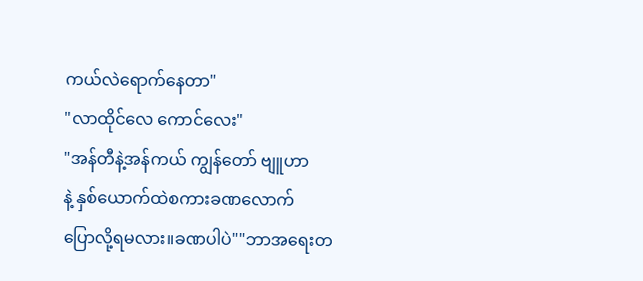ကယ်လဲရောက်နေတာ"
"လာထိုင်လေ ကောင်လေး"
"အန်တီနဲ့အန်ကယ် ကျွန်တော် ဗျူဟာ
နဲ့ နှစ်ယောက်ထဲစကားခဏလောက်
ပြောလို့ရမလား။ခဏပါပဲ""ဘာအရေးတ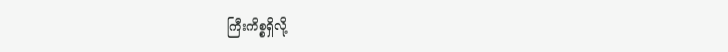ကြီးကိစ္စရှိလို့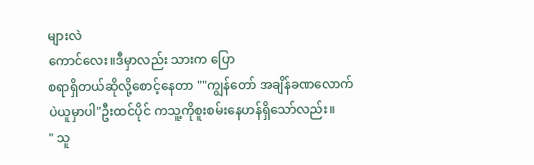များလဲ
ကောင်လေး။ဒီမှာလည်း သားက ပြော
စရာရှိတယ်ဆိုလို့စောင့်နေတာ ""ကျွန်တော် အချိန်ခဏလောက်
ပဲယူမှာပါ"ဦးထင်ပိုင် ကသူ့ကိုစူးစမ်းနေဟန်ရှိသော်လည်း။
" သူ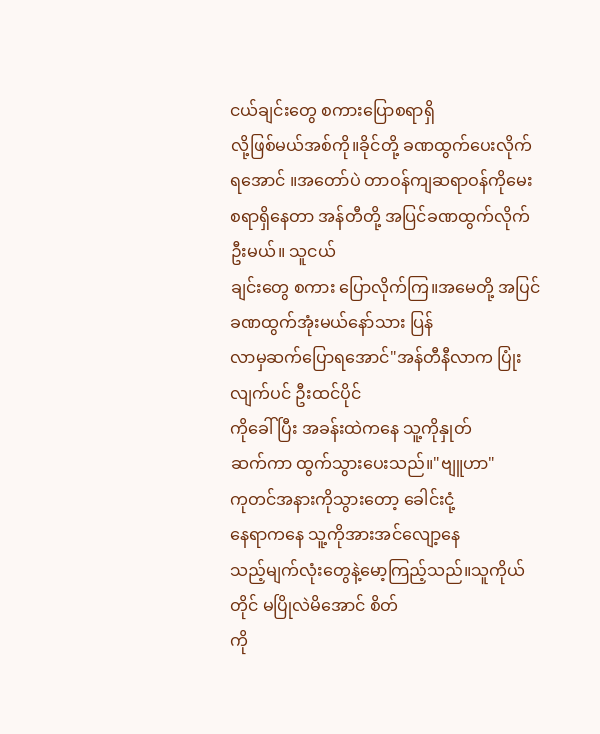ငယ်ချင်းတွေ စကားပြောစရာရှိ
လို့ဖြစ်မယ်အစ်ကို။ခိုင်တို့ ခဏထွက်ပေးလိုက်ရအောင် ။အတော်ပဲ တာဝန်ကျဆရာဝန်ကိုမေးစရာရှိနေတာ အန်တီတို့ အပြင်ခဏထွက်လိုက်ဦးမယ်။ သူငယ်
ချင်းတွေ စကား ပြောလိုက်ကြ။အမေတို့ အပြင်ခဏထွက်အုံးမယ်နော်သား ပြန်
လာမှဆက်ပြောရအောင်"အန်တီနီလာက ပြုံးလျက်ပင် ဦးထင်ပိုင်
ကိုခေါ်ပြီး အခန်းထဲကနေ သူ့ကိုနှုတ်
ဆက်ကာ ထွက်သွားပေးသည်။"ဗျူဟာ"
ကုတင်အနားကိုသွားတော့ ခေါင်းငုံ့
နေရာကနေ သူ့ကိုအားအင်လျော့နေ
သည့်မျက်လုံးတွေနဲ့မော့ကြည့်သည်။သူကိုယ်တိုင် မပြိုလဲမိအောင် စိတ်
ကို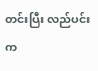တင်းပြီး လည်ပင်းက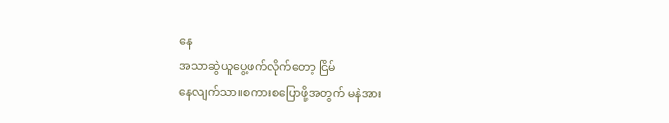နေ
အသာဆွဲယူပွေ့ဖက်လိုက်တော့ ငြိမ်
နေလျက်သာ။စကားစပြောဖို့အတွက် မနဲအား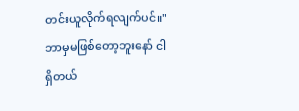တင်းယူလိုက်ရလျက်ပင်။"ဘာမှမဖြစ်တော့ဘူးနော် ငါရှိတယ်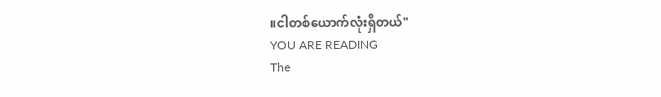။ငါတစ်ယောက်လုံးရှိတယ်"
YOU ARE READING
The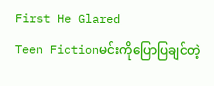First He Glared
Teen Fictionမင်းကိုပြောပြချင်တဲ့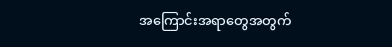အကြောင်းအရာတွေအတွက်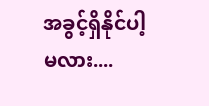အခွင့်ရှိနိုင်ပါ့မလား....